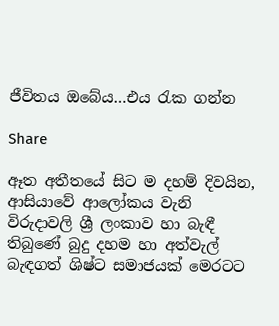ජීවිතය ඔබේය…එය රැක ගන්න

Share

ඈත අතීතයේ සිට ම දහම් දිවයින, ආසියාවේ ආලෝකය වැනි විරුදාවලි ශ්‍රී ලංකාව හා බැඳී තිබුණේ බුදු දහම හා අත්වැල් බැඳගත් ශිෂ්ට සමාජයක් මෙරටට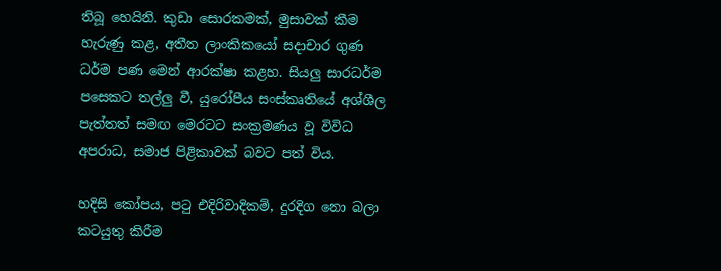තිබූ හෙයිනි. කුඩා සොරකමක්, මුසාවක් කීම හැරුණු කළ, අතීත ලාංකිකයෝ සදාචාර ගුණ ධර්ම පණ මෙන් ආරක්ෂා කළහ. සියලු සාරධර්ම පසෙකට තල්ලු වී, යුරෝපීය සංස්කෘතියේ අශ්ශීල පැත්තත් සමඟ මෙරටට සංක්‍රමණය වූ විවිධ අපරාධ, සමාජ පිළිකාවක් බවට පත් විය.

හදිසි කෝපය, පටු එදිරිවාදිකම්, දුරදිග නො බලා කටයුතු කිරීම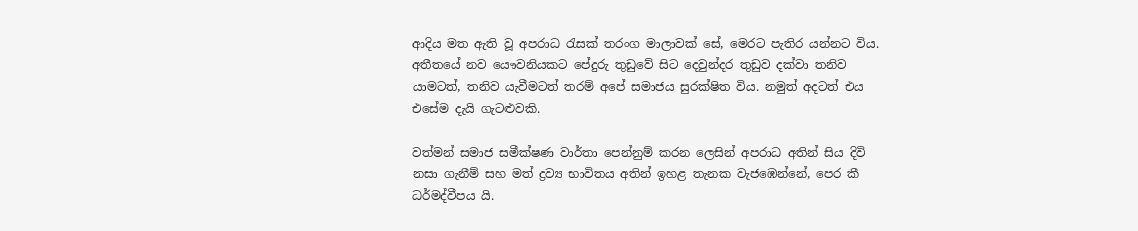ආදිය මත ඇති වූ අපරාධ රැසක් තරංග මාලාවක් සේ, මෙරට පැතිර යන්නට විය. අතීතයේ නව යෞවනියකට පේදුරු තුඩුවේ සිට දෙවුන්දර තුඩුව දක්වා තනිව යාමටත්, තනිව යැවීමටත් තරම් අපේ සමාජය සුරක්ෂිත විය. නමුත් අදටත් එය එසේම දැයි ගැටළුවකි.

වත්මන් සමාජ සමීක්ෂණ වාර්තා පෙන්නුම් කරන ලෙසින් අපරාධ අතින් සිය දිවි නසා ගැනීම් සහ මත් ද්‍රව්‍ය භාවිතය අතින් ඉහළ තැනක වැජඹෙන්නේ, පෙර කී ධර්මද්වීපය යි.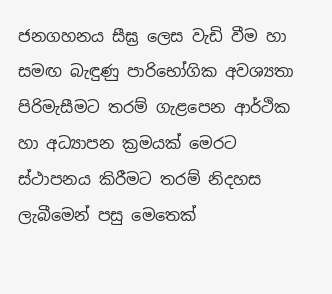ජනගහනය සීඝ්‍ර ලෙස වැඩි වීම හා සමඟ බැඳුණු පාරිභෝගික අවශ්‍යතා පිරිමැසීමට තරම් ගැළපෙන ආර්ථික හා අධ්‍යාපන ක්‍රමයක් මෙරට ස්ථාපනය කිරීමට තරම් නිදහස ලැබීමෙන් පසු මෙතෙක්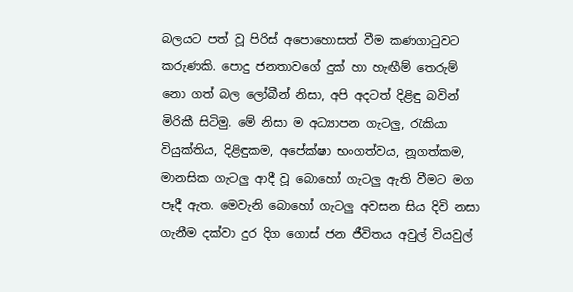බලයට පත් වූ පිරිස් අපොහොසත් වීම කණගාටුවට කරුණකි. පොදු ජනතාවගේ දුක් හා හැඟීම් තෙරුම් නො ගත් බල ලෝබීන් නිසා, අපි අදටත් දිළිඳු බවින් මිරිකී සිටිමු. මේ නිසා ම අධ්‍යාපන ගැටලු, රැකියා වියුක්තිය, දිළිඳුකම, අපේක්ෂා භංගත්වය, නූගත්කම, මානසික ගැටලු ආදී වූ බොහෝ ගැටලු ඇති වීමට මග පෑදී ඇත. මෙවැනි බොහෝ ගැටලු අවසන සිය දිවි නසා ගැනීම දක්වා දුර දිග ගොස් ජන ජීවිතය අවුල් වියවුල්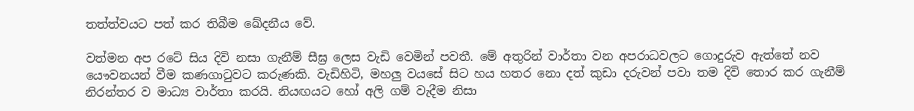තත්ත්වයට පත් කර තිබීම ඛේදනීය වේ.

වත්මන අප රටේ සිය දිවි නසා ගැනීම් සීඝ්‍ර ලෙස වැඩි වෙමින් පවතී. මේ අතුරින් වාර්තා වන අපරාධවලට ගොදුරුව ඇත්තේ නව යෞවනයන් වීම කණගාටුවට කරුණකි. වැඩිහිටි, මහලු වයසේ සිට හය හතර නො දත් කුඩා දරුවන් පවා තම දිවි තොර කර ගැනීම් නිරන්තර ව මාධ්‍ය වාර්තා කරයි. නියඟයට හෝ අලි ගම් වැදීම නිසා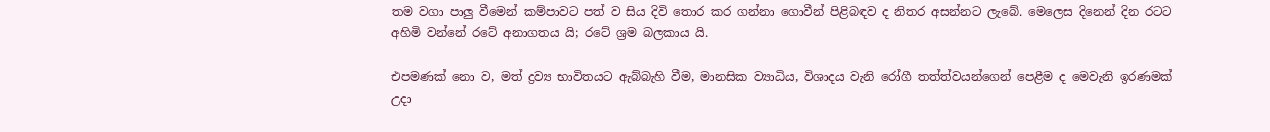තම වගා පාලු වීමෙන් කම්පාවට පත් ව සිය දිවි තොර කර ගන්නා ගොවීන් පිළිබඳව ද නිතර අසන්නට ලැබේ. මෙලෙස දිනෙන් දින රටට අහිමි වන්නේ රටේ අනාගතය යි; රටේ ශ්‍රම බලකාය යි.

එපමණක් නො ව, මත් ද්‍රව්‍ය භාවිතයට ඇබ්බැහි වීම, මානසික ව්‍යාධිය, විශාදය වැනි රෝගී තත්ත්වයන්ගෙන් පෙළීම ද මෙවැනි ඉරණමක් උදා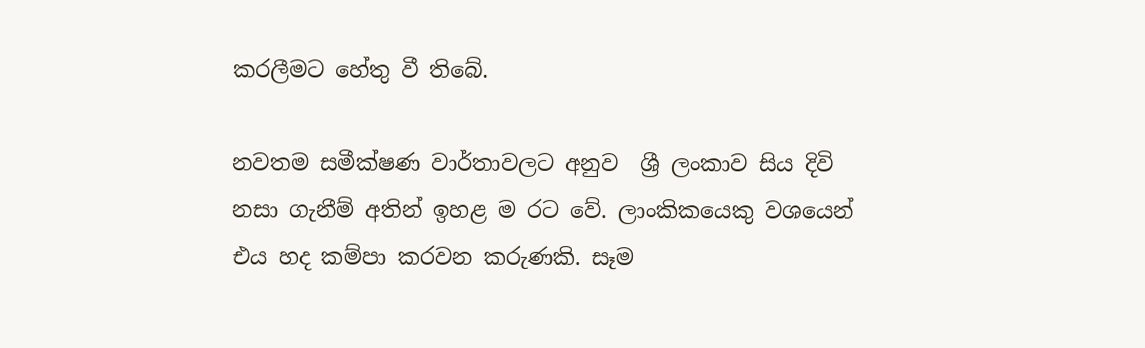කරලීමට හේතු වී තිබේ.

නවතම සමීක්ෂණ වාර්තාවලට අනුව  ශ්‍රී ලංකාව සිය දිවි නසා ගැනීම් අතින් ඉහළ ම රට වේ. ලාංකිකයෙකු වශයෙන් එය හද කම්පා කරවන කරුණකි. සෑම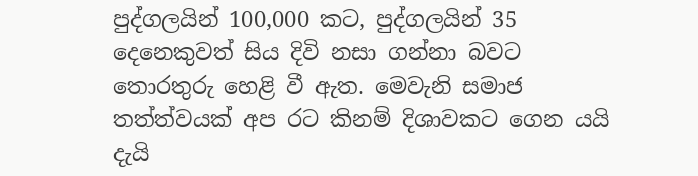පුද්ගලයින් 100,000 කට, පුද්ගලයින් 35 දෙනෙකුවත් සිය දිවි නසා ගන්නා බවට තොරතුරු හෙළි වී ඇත. මෙවැනි සමාජ තත්ත්වයක් අප රට කිනම් දිශාවකට ගෙන යයි දැයි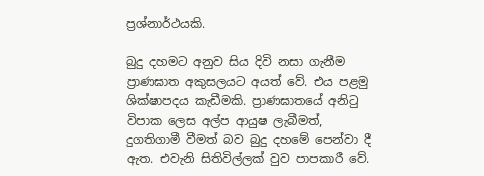ප්‍රශ්නාර්ථයකි.

බුදු දහමට අනුව සිය දිවි නසා ගැනීම ප්‍රාණඝාත අකුසලයට අයත් වේ. එය පළමු ශික්ෂාපදය කැඩීමකි. ප්‍රාණඝාතයේ අනිටු විපාක ලෙස අල්ප ආයුෂ ලැබීමත්, දුගතිගාමී වීමත් බව බුදු දහමේ පෙන්වා දී ඇත. එවැනි සිතිවිල්ලක් වුව පාපකාරී වේ.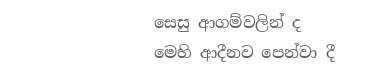සෙසු ආගම්වලින් ද මෙහි ආදීනව පෙන්වා දී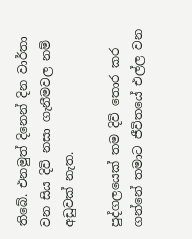තිබේ. එනමුත් දිනෙන් දින වාර්තා වන සිය දිවි නසා ගැනීමවල නම් අඩුවක් නැත.

පුද්ගලයෙක් තම දිවි තොර කර ගන්නේ තමාට ජීවිතයේ එල්ල වන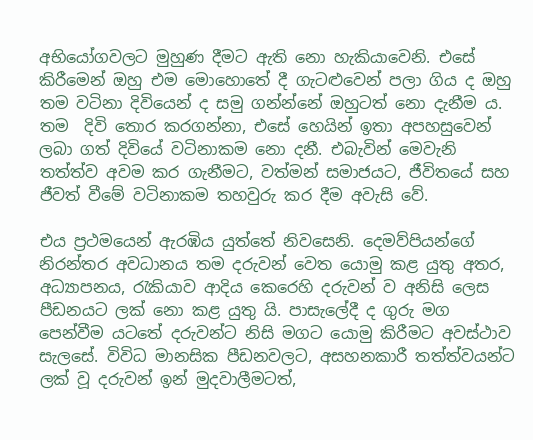අභියෝගවලට මුහුණ දීමට ඇති නො හැකියාවෙනි. එසේ කිරීමෙන් ඔහු එම මොහොතේ දී ගැටළුවෙන් පලා ගිය ද ඔහු තම වටිනා දිවියෙන් ද සමු ගන්න්නේ ඔහුටත් නො දැනීම ය. තම  දිවි තොර කරගන්නා, එසේ හෙයින් ඉතා අපහසුවෙන් ලබා ගත් දිවියේ වටිනාකම නො දනී. එබැවින් මෙවැනි තත්ත්ව අවම කර ගැනීමට, වත්මන් සමාජයට, ජීවිතයේ සහ ජීවත් වීමේ වටිනාකම තහවුරු කර දීම අවැසි වේ.

එය ප්‍රථමයෙන් ඇරඹිය යුත්තේ නිවසෙනි. දෙමව්පියන්ගේ නිරන්තර අවධානය තම දරුවන් වෙත යොමු කළ යුතු අතර, අධ්‍යාපනය, රැකියාව ආදිය කෙරෙහි දරුවන් ව අනිසි ලෙස පීඩනයට ලක් නො කළ යුතු යි. පාසැලේදී ද ගුරු මග පෙන්වීම යටතේ දරුවන්ට නිසි මගට යොමු කිරීමට අවස්ථාව සැලසේ. විවිධ මානසික පීඩනවලට, අසහනකාරී තත්ත්වයන්ට ලක් වූ දරුවන් ඉන් මුදවාලීමටත්,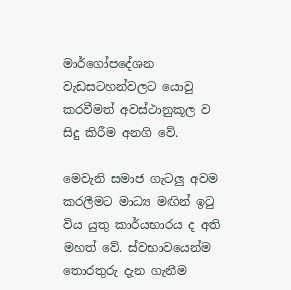මාර්ගෝපදේශන වැඩසටහන්වලට යොවු කරවීමත් අවස්ථානුකූල ව සිදු කිරීම අනගි වේ.

මෙවැනි සමාජ ගැටලු අවම කරලීමට මාධ්‍ය මඟින් ඉටු විය යුතු කාර්යභාරය ද අති මහත් වේ. ස්වභාවයෙන්ම තොරතුරු දැන ගැනීම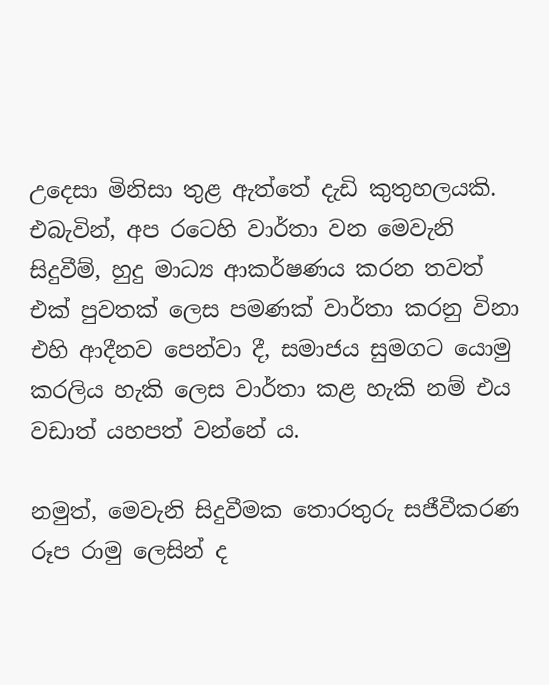උදෙසා මිනිසා තුළ ඇත්තේ දැඩි කුතුහලයකි. එබැවින්, අප රටෙහි වාර්තා වන මෙවැනි සිදුවීම්, හුදු මාධ්‍ය ආකර්ෂණය කරන තවත් එක් පුවතක් ලෙස පමණක් වාර්තා කරනු විනා එහි ආදීනව පෙන්වා දී, සමාජය සුමගට යොමු කරලිය හැකි ලෙස වාර්තා කළ හැකි නම් එය වඩාත් යහපත් වන්නේ ය.

නමුත්, මෙවැනි සිදුවීමක තොරතුරු සජීවීකරණ රූප රාමු ලෙසින් ද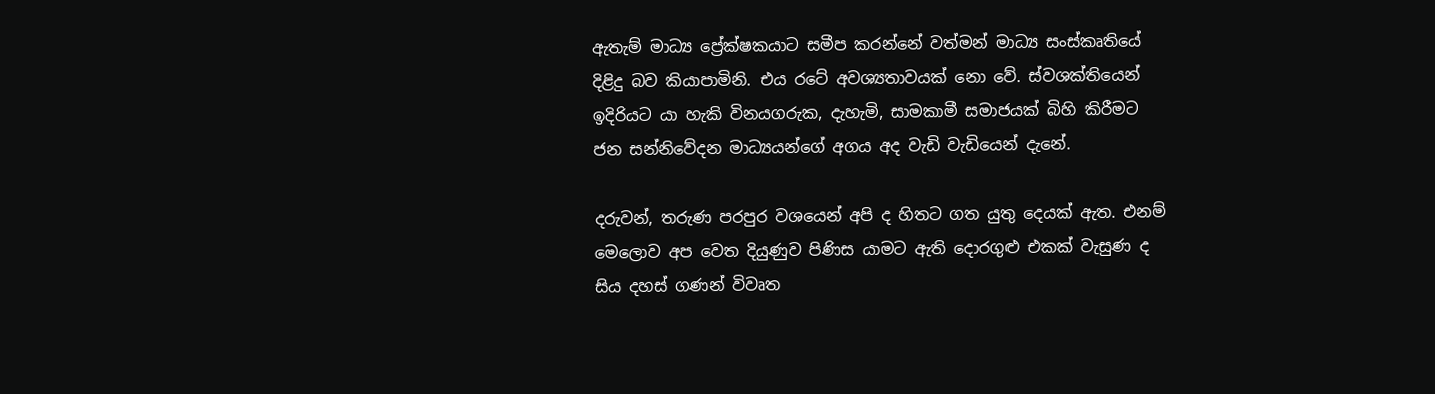ඇතැම් මාධ්‍ය ප්‍රේක්ෂකයාට සමීප කරන්නේ වත්මන් මාධ්‍ය සංස්කෘතියේ දිළිදු බව කියාපාමිනි. එය රටේ අවශ්‍යතාවයක් නො වේ. ස්වශක්තියෙන් ඉදිරියට යා හැකි විනයගරුක, දැහැමි, සාමකාමී සමාජයක් බිහි කිරීමට ජන සන්නිවේදන මාධ්‍යයන්ගේ අගය අද වැඩි වැඩියෙන් දැනේ.

දරුවන්, තරුණ පරපුර වශයෙන් අපි ද හිතට ගත යුතු දෙයක් ඇත. එනම් මෙලොව අප වෙත දියුණුව පිණිස යාමට ඇති දොරගුළු එකක් වැසුණ ද සිය දහස් ගණන් විවෘත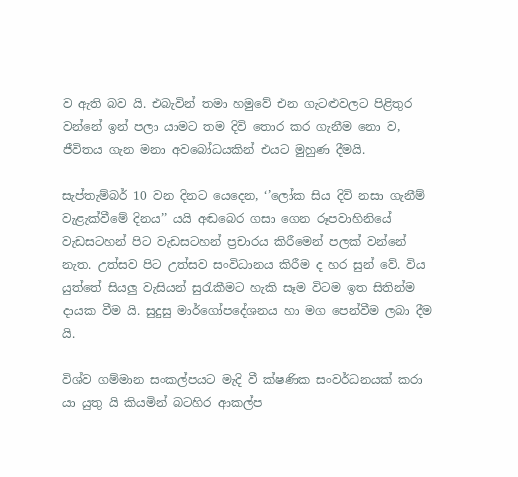ව ඇති බව යි. එබැවින් තමා හමුවේ එන ගැටළුවලට පිළිතුර වන්නේ ඉන් පලා යාමට තම දිවි තොර කර ගැනීම නො ව, ජීවිතය ගැන මනා අවබෝධයකින් එයට මුහුණ දීමයි.

සැප්තැම්බර් 10 වන දිනට යෙදෙන, ‘’ලෝක සිය දිවි නසා ගැනීම් වැළැක්වීමේ දිනය’’ යයි අඬබෙර ගසා ගෙන රූපවාහිනියේ වැඩසටහන් පිට වැඩසටහන් ප්‍රචාරය කිරීමෙන් පලක් වන්නේ නැත. උත්සව පිට උත්සව සංවිධානය කිරීම ද හර සුන් වේ. විය යුත්තේ සියලු වැසියන් සුරැකීමට හැකි සෑම විටම ඉත සිතින්ම දායක වීම යි. සුදුසු මාර්ගෝපදේශනය හා මග පෙන්වීම ලබා දීම යි.

විශ්ව ගම්මාන සංකල්පයට මැදි වී ක්ෂණික සංවර්ධනයක් කරා යා යුතු යි කියමින් බටහිර ආකල්ප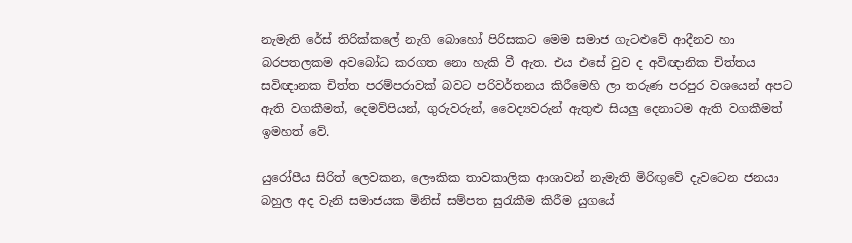නැමැති රේස් තිරික්කලේ නැගි බොහෝ පිරිසකට මෙම සමාජ ගැටළුවේ ආදීනව හා බරපතලකම අවබෝධ කරගත නො හැකි වී ඇත. එය එසේ වුව ද අවිඥානික චිත්තය සවිඥානක චිත්ත පරම්පරාවක් බවට පරිවර්තනය කිරීමෙහි ලා තරුණ පරපුර වශයෙන් අපට ඇති වගකීමත්, දෙමව්පියන්, ගුරුවරුන්, වෛද්‍යවරුන් ඇතුළු සියලු දෙනාටම ඇති වගකීමත් ඉමහත් වේ.

යුරෝපීය සිරිත් ලෙවකන, ලෞකික තාවකාලික ආශාවන් නැමැති මිරිඟුවේ දැවටෙන ජනයා බහුල අද වැනි සමාජයක මිනිස් සම්පත සුරැකීම කිරීම යුගයේ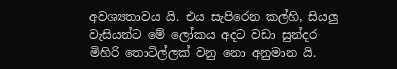අවශ්‍යතාවය යි. එය සැපිරෙන කල්හි, සියලු වැසියන්ට මේ ලෝකය අදට වඩා සුන්දර මිහිරි තොටිල්ලක් වනු නො අනුමාන යි.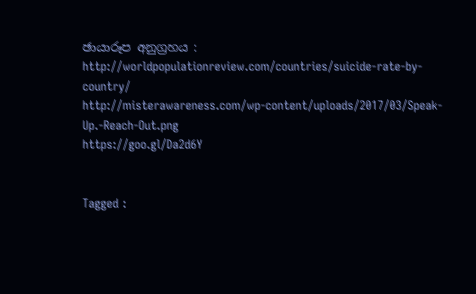ඡායාරූප අනුග්‍රහය :
http://worldpopulationreview.com/countries/suicide-rate-by-country/
http://misterawareness.com/wp-content/uploads/2017/03/Speak-Up.-Reach-Out.png
https://goo.gl/Da2d6Y


Tagged :